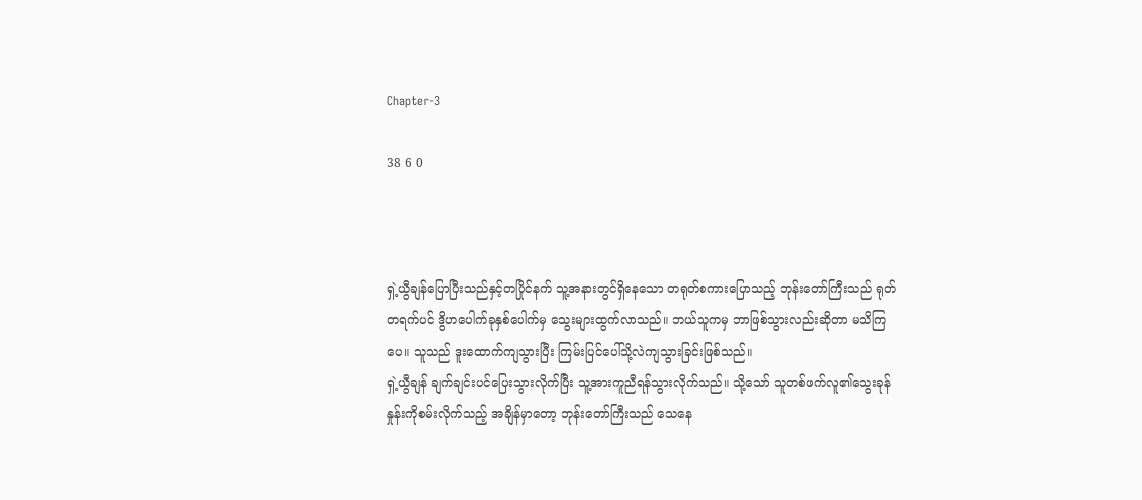Chapter-3

38 6 0



ရှဲ့ယွီချန်ပြောပြီးသည်နှင့်တပြိုင်နက် သူ့အနားတွင်ရှိနေသော တရုတ်စကားပြောသည့် ဘုန်းတော်ကြီးသည် ရုတ်တရက်ပင် ဒွိဟပေါက်ခုနှစ်ပေါက်မှ သွေးများထွက်လာသည်။ ဘယ်သူကမှ ဘာဖြစ်သွားလည်းဆိုတာ မသိကြပေ။ သူသည် ဒူးထောက်ကျသွားပြီး ကြမ်းပြင်ပေါ်သို့လဲကျသွားခြင်းဖြစ်သည်။
ရှဲ့ယွီချန် ချက်ချင်းပင်ပြေးသွားလိုက်ပြီး သူ့အားကူညီရန်သွားလိုက်သည်။ သို့သော် သူတစ်ဖက်လူ၏သွေးခုန်နှုန်းကိုစမ်းလိုက်သည့် အချိန်မှာတော့ ဘုန်းတော်ကြီးသည် သေနေ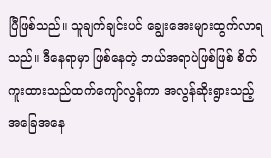ပြီဖြစ်သည်။ သူချက်ချင်းပင် ချွေးအေးများထွက်လာရသည်။ ဒီနေရာမှာ ဖြစ်နေတဲ့ ဘယ်အရာပဲဖြစ်ဖြစ် စိတ်ကူးထားသည်ထက်ကျော်လွန်ကာ အလွန်ဆိုးရွားသည့် အခြေအနေ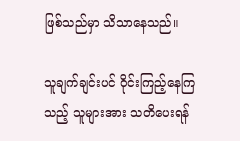ဖြစ်သည်မှာ သိသာနေသည်။

သူချက်ချင်းပင် ဝိုင်းကြည့်နေကြသည့် သူများအား သတိပေးရန်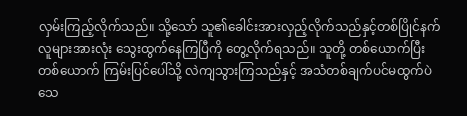လှမ်းကြည့်လိုက်သည်။ သို့သော် သူ၏ခေါင်းအားလှည့်လိုက်သည်နှင့်တစ်ပြိုင်နက် လူများအားလုံး သွေးထွက်နေကြပြီကို တွေ့လိုက်ရသည်။ သူတို့ တစ်ယောက်ပြီးတစ်ယောက် ကြမ်းပြင်ပေါ်သို့ လဲကျသွားကြသည်နှင့် အသံတစ်ချက်ပင်မထွက်ပဲသေ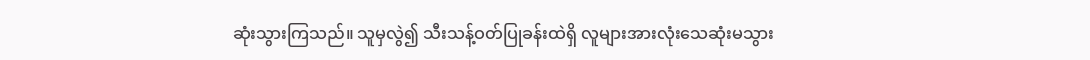ဆုံးသွားကြသည်။ သူမှလွဲ၍ သီးသန့်ဝတ်ပြုခန်းထဲရှိ လူများအားလုံးသေဆုံးမသွား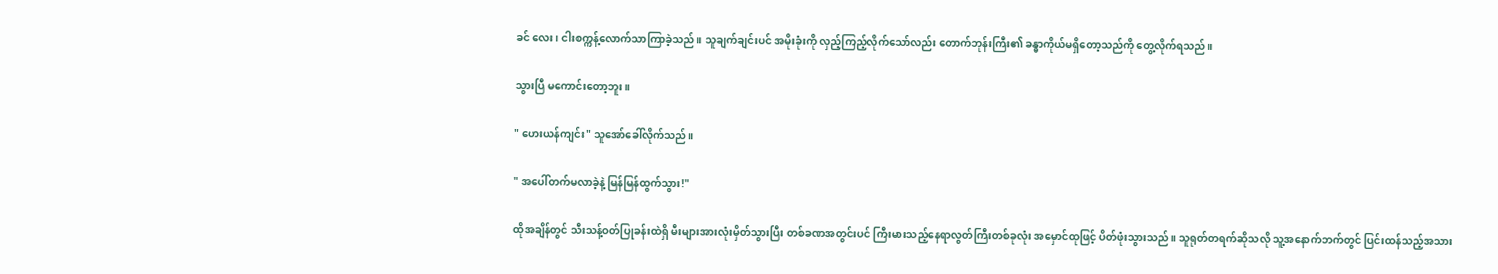ခင် လေး၊ ငါးစက္ကန့်လောက်သာကြာခဲ့သည်။ သူချက်ချင်းပင် အမိုးခုံးကို လှည့်ကြည့်လိုက်သော်လည်း တောက်ဘုန်းကြီး၏ ခန္ဓာကိုယ်မရှိတော့သည်ကို တွေ့လိုက်ရသည်။

သွားပြီ မကောင်းတော့ဘူး။

" ဟေးယန်ကျင်း" သူအော်ခေါ်လိုက်သည်။

" အပေါ်တက်မလာခဲ့နဲ့ မြန်မြန်ထွက်သွား!"

ထိုအချိန်တွင် သီးသန့်ဝတ်ပြုခန်းထဲရှိ မီးများအားလုံးမှိတ်သွားပြီး တစ်ခဏအတွင်းပင် ကြီးမားသည့်နေရာလွတ်ကြီးတစ်ခုလုံး အမှောင်ထုဖြင့် ပိတ်ဖုံးသွားသည်။ သူရုတ်တရက်ဆိုသလို သူ့အနောက်ဘက်တွင် ပြင်းထန်သည့်အသား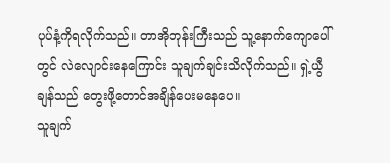ပုပ်နံ့ကိုရလိုက်သည်။ တာအိုဘုန်းကြီးသည် သူ့နောက်ကျောပေါ်တွင် လဲလျောင်းနေကြောင်း သူချက်ချင်းသိလိုက်သည်။ ရှဲ့ယွီချန်သည် တွေးဖို့တောင်အချိန်ပေးမနေပေ။
သူချက်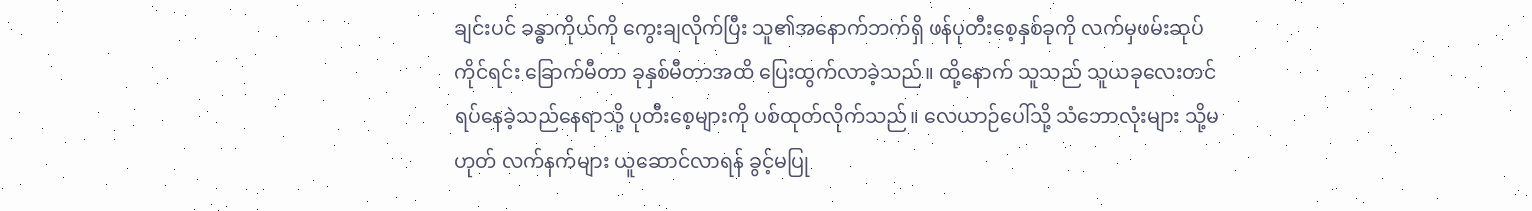ချင်းပင် ခန္ဓာကိုယ်ကို ကွေးချလိုက်ပြီး သူ၏အနောက်ဘက်ရှိ ဖန်ပုတီးစေ့နှစ်ခုကို လက်မှဖမ်းဆုပ်ကိုင်ရင်း ခြောက်မီတာ ခုနှစ်မီတာအထိ ပြေးထွက်လာခဲ့သည်။ ထို့နောက် သူသည် သူယခုလေးတင်ရပ်နေခဲ့သည်နေရာသို့ ပုတီးစေ့များကို ပစ်ထုတ်လိုက်သည်။ လေယာဉ်ပေါ်သို့ သံဘောလုံးများ သို့မဟုတ် လက်နက်များ ယူဆောင်လာရန် ခွင့်မပြု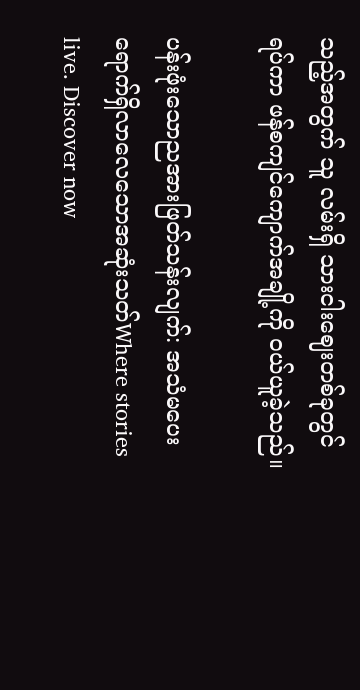သည့်အတွက် သူ လမ်းရှိ သားငါးဈေးတစ်ခုတွင် ရပ်ကာ ဖန်စကျင်ကျောက်အချို့ကို ဝယ်ယူခဲ့သည်။

ပန်းဖုံးသောညအားဖြတ်သန်းလျက်: အသံမပေးရောက်ရှိလာလေသောအဆုံးသတ်Where stories live. Discover now